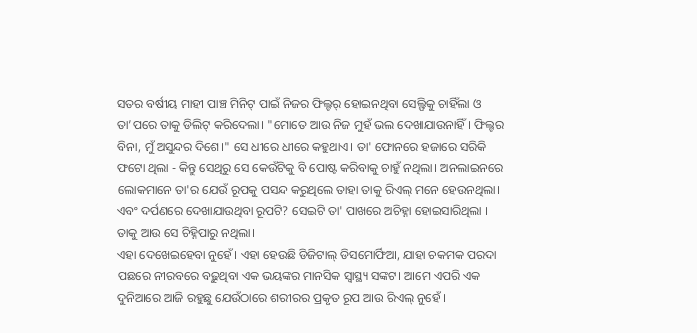ସତର ବର୍ଷୀୟ ମାହୀ ପାଞ୍ଚ ମିନିଟ୍ ପାଇଁ ନିଜର ଫିଲ୍ଟର୍ ହୋଇନଥିବା ସେଲ୍ଫିକୁ ଚାହିଁଲା ଓ ତା’ପରେ ତାକୁ ଡିଲିଟ୍ କରିଦେଲା। "ମୋତେ ଆଉ ନିଜ ମୁହଁ ଭଲ ଦେଖାଯାଉନାହିଁ। ଫିଲ୍ଟର ବିନା, ମୁଁ ଅସୁନ୍ଦର ଦିଶେ।" ସେ ଧୀରେ ଧୀରେ କହୁଥାଏ। ତା' ଫୋନରେ ହଜାରେ ସରିକି ଫଟୋ ଥିଲା - କିନ୍ତୁ ସେଥିରୁ ସେ କେଉଁଟିକୁ ବି ପୋଷ୍ଟ କରିବାକୁ ଚାହୁଁ ନଥିଲା। ଅନଲାଇନରେ ଲୋକମାନେ ତା'ର ଯେଉଁ ରୂପକୁ ପସନ୍ଦ କରୁଥିଲେ ତାହା ତାକୁ ରିଏଲ୍ ମନେ ହେଉନଥିଲା। ଏବଂ ଦର୍ପଣରେ ଦେଖାଯାଉଥିବା ରୂପଟି? ସେଇଟି ତା' ପାଖରେ ଅଚିହ୍ନା ହୋଇସାରିଥିଲା । ତାକୁ ଆଉ ସେ ଚିହ୍ନିପାରୁ ନଥିଲା।
ଏହା ଦେଖେଇହେବା ନୁହେଁ। ଏହା ହେଉଛି ଡିଜିଟାଲ୍ ଡିସମୋର୍ଫିଆ, ଯାହା ଚକମକ ପରଦା ପଛରେ ନୀରବରେ ବଢ଼ୁଥିବା ଏକ ଭୟଙ୍କର ମାନସିକ ସ୍ୱାସ୍ଥ୍ୟ ସଙ୍କଟ। ଆମେ ଏପରି ଏକ ଦୁନିଆରେ ଆଜି ରହୁଛୁ ଯେଉଁଠାରେ ଶରୀରର ପ୍ରକୃତ ରୂପ ଆଉ ରିଏଲ୍ ନୁହେଁ ।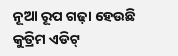ନୂଆ ରୂପ ଗଢ଼ା ହେଉଛି କୁତ୍ରିମ ଏଡିଟ୍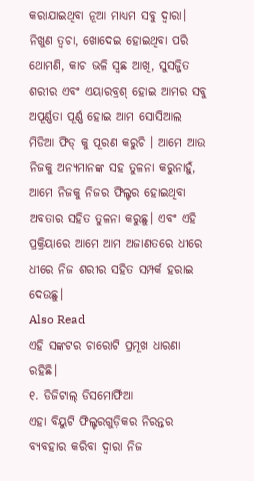କରାଯାଇଥିବା ନୂଆ ମାଧ୍ୟମ ସବୁ ଦ୍ୱାରା। ନିଖୁଣ ତ୍ୱଚା, ଖୋଦେଇ ହୋଇଥିବା ପରି ଥୋମଣି, କାଚ ଭଳି ସ୍ୱଛ ଆଖି, ସୁସଜ୍ଜିତ ଶରୀର ଏବଂ ଏୟାରବ୍ରଶ୍ ହୋଇ ଆମର ସବୁ ଅପୂର୍ଣ୍ଣତା ପୂର୍ଣ୍ଣ ହୋଇ ଆମ ସୋସିଆଲ ମିଡିଆ ଫିଡ୍ କୁ ପୂରଣ କରୁଚି । ଆମେ ଆଉ ନିଜକୁ ଅନ୍ଯମାନଙ୍କ ସହ ତୁଳନା କରୁନାହୁଁ, ଆମେ ନିଜକୁ ନିଜର ଫିଲ୍ଟର ହୋଇଥିବା ଅବତାର ସହିତ ତୁଳନା କରୁଛୁ। ଏବଂ ଏହି ପ୍ରକ୍ରିୟାରେ ଆମେ ଆମ ଅଜାଣତରେ ଧୀରେ ଧୀରେ ନିଜ ଶରୀର ସହିତ ସମ୍ପର୍କ ହରାଇ ଦେଉଛୁ।
Also Read
ଏହି ସଙ୍କଟର ଚାରୋଟି ପ୍ରମୂଖ ଧାରଣା ରହିଛି।
୧. ଡିଜିଟାଲ୍ ଡିସମୋର୍ଫିଆ
ଏହା ବିୟୁଟି ଫିଲ୍ଟରଗୁଡ଼ିକର ନିରନ୍ତର ବ୍ୟବହାର କରିବା ଦ୍ୱାରା ନିଜ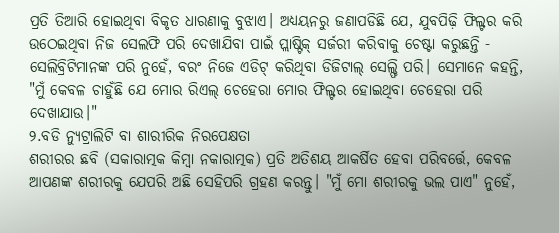ପ୍ରତି ତିଆରି ହୋଇଥିବା ବିକୃତ ଧାରଣାକୁ ବୁଝାଏ। ଅଧ୍ୟୟନରୁ ଜଣାପଡିଛି ଯେ, ଯୁବପିଢ଼ି ଫିଲ୍ଟର କରି ଉଠେଇଥିବା ନିଜ ସେଲଫି ପରି ଦେଖାଯିବା ପାଇଁ ପ୍ଲାଷ୍ଟିକ୍ ସର୍ଜରୀ କରିବାକୁ ଚେଷ୍ଟା କରୁଛନ୍ତି - ସେଲିବ୍ରିଟିମାନଙ୍କ ପରି ନୁହେଁ, ବରଂ ନିଜେ ଏଡିଟ୍ କରିଥିବା ଡିଜିଟାଲ୍ ସେଲ୍ଫି ପରି। ସେମାନେ କହନ୍ତି, "ମୁଁ କେବଳ ଚାହୁଁଛି ଯେ ମୋର ରିଏଲ୍ ଚେହେରା ମୋର ଫିଲ୍ଟର ହୋଇଥିବା ଚେହେରା ପରି ଦେଖାଯାଉ।"
୨.ବଡି ନ୍ୟୁଟ୍ରାଲିଟି ବା ଶାରୀରିକ ନିରପେକ୍ଷତା
ଶରୀରର ଛବି (ସକାରାତ୍ମକ କିମ୍ବା ନକାରାତ୍ମକ) ପ୍ରତି ଅତିଶୟ ଆକର୍ଷିତ ହେବା ପରିବର୍ତ୍ତେ, କେବଳ ଆପଣଙ୍କ ଶରୀରକୁ ଯେପରି ଅଛି ସେହିପରି ଗ୍ରହଣ କରନ୍ତୁ। "ମୁଁ ମୋ ଶରୀରକୁ ଭଲ ପାଏ" ନୁହେଁ,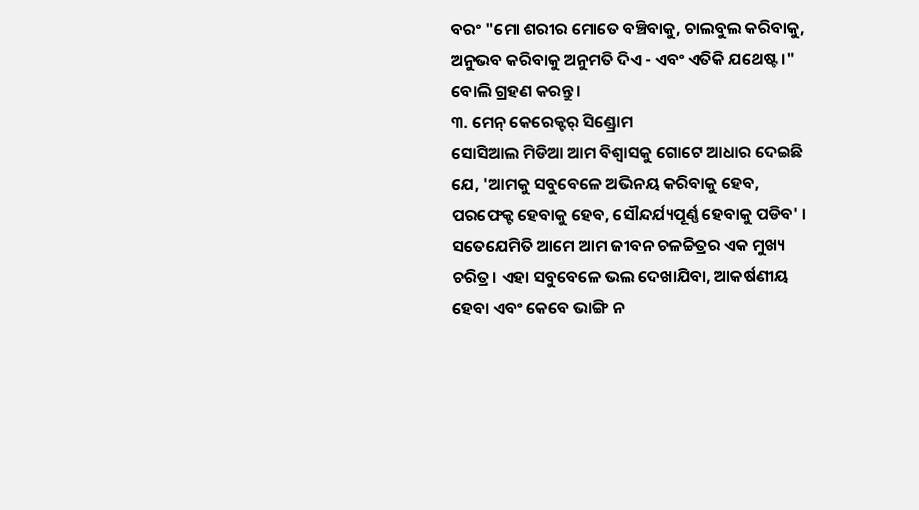ବରଂ "ମୋ ଶରୀର ମୋତେ ବଞ୍ଚିବାକୁ, ଚାଲବୁଲ କରିବାକୁ, ଅନୁଭବ କରିବାକୁ ଅନୁମତି ଦିଏ - ଏବଂ ଏତିକି ଯଥେଷ୍ଟ।" ବୋଲି ଗ୍ରହଣ କରନ୍ତୁ।
୩. ମେନ୍ କେରେକ୍ଟର୍ ସିଣ୍ଡ୍ରୋମ
ସୋସିଆଲ ମିଡିଆ ଆମ ବିଶ୍ୱାସକୁ ଗୋଟେ ଆଧାର ଦେଇଛି ଯେ, 'ଆମକୁ ସବୁବେଳେ ଅଭିନୟ କରିବାକୁ ହେବ, ପରଫେକ୍ଟ ହେବାକୁ ହେବ, ସୌନ୍ଦର୍ଯ୍ୟପୂର୍ଣ୍ଣ ହେବାକୁ ପଡିବ' । ସତେଯେମିତି ଆମେ ଆମ ଜୀବନ ଚଳଚ୍ଚିତ୍ରର ଏକ ମୁଖ୍ୟ ଚରିତ୍ର। ଏହା ସବୁବେଳେ ଭଲ ଦେଖାଯିବା, ଆକର୍ଷଣୀୟ ହେବା ଏବଂ କେବେ ଭାଙ୍ଗି ନ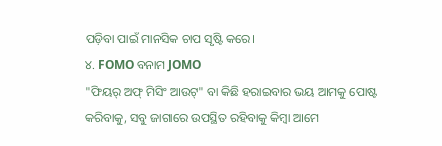ପଡ଼ିବା ପାଇଁ ମାନସିକ ଚାପ ସୃଷ୍ଟି କରେ।
୪. FOMO ବନାମ JOMO
"ଫିୟର୍ ଅଫ୍ ମିସିଂ ଆଉଟ୍" ବା କିଛି ହରାଇବାର ଭୟ ଆମକୁ ପୋଷ୍ଟ କରିବାକୁ, ସବୁ ଜାଗାରେ ଉପସ୍ଥିତ ରହିବାକୁ କିମ୍ବା ଆମେ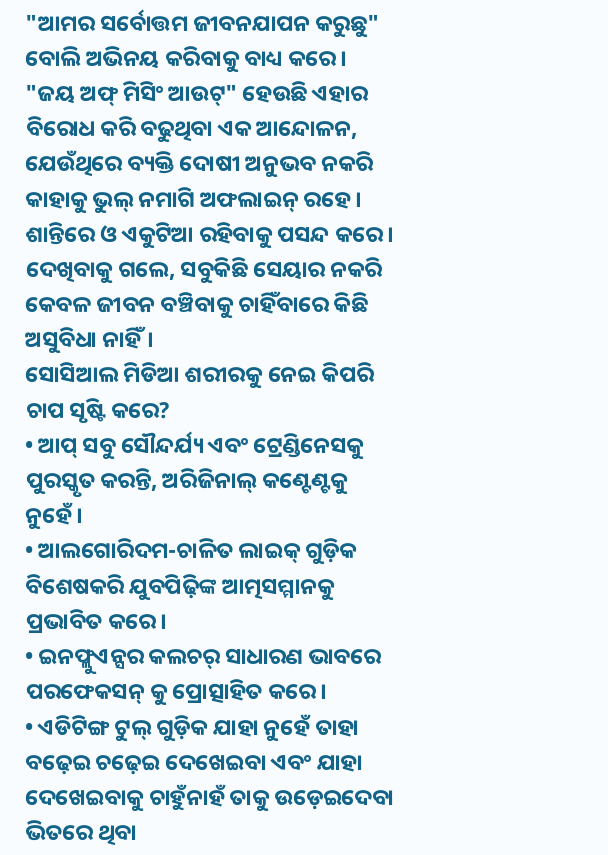"ଆମର ସର୍ବୋତ୍ତମ ଜୀବନଯାପନ କରୁଛୁ" ବୋଲି ଅଭିନୟ କରିବାକୁ ବାଧ୍ୟ କରେ।
"ଜୟ ଅଫ୍ ମିସିଂ ଆଉଟ୍" ହେଉଛି ଏହାର ବିରୋଧ କରି ବଢୁଥିବା ଏକ ଆନ୍ଦୋଳନ, ଯେଉଁଥିରେ ବ୍ୟକ୍ତି ଦୋଷୀ ଅନୁଭବ ନକରି କାହାକୁ ଭୁଲ୍ ନମାଗି ଅଫଲାଇନ୍ ରହେ। ଶାନ୍ତିରେ ଓ ଏକୁଟିଆ ରହିବାକୁ ପସନ୍ଦ କରେ। ଦେଖିବାକୁ ଗଲେ, ସବୁକିଛି ସେୟାର ନକରି କେବଳ ଜୀବନ ବଞ୍ଚିବାକୁ ଚାହିଁବାରେ କିଛି ଅସୁବିଧା ନାହିଁ।
ସୋସିଆଲ ମିଡିଆ ଶରୀରକୁ ନେଇ କିପରି ଚାପ ସୃଷ୍ଟି କରେ?
• ଆପ୍ ସବୁ ସୌନ୍ଦର୍ଯ୍ୟ ଏବଂ ଟ୍ରେଣ୍ଡିନେସକୁ ପୁରସ୍କୃତ କରନ୍ତି, ଅରିଜିନାଲ୍ କଣ୍ଟେଣ୍ଟକୁ ନୁହେଁ।
• ଆଲଗୋରିଦମ-ଚାଳିତ ଲାଇକ୍ ଗୁଡ଼ିକ ବିଶେଷକରି ଯୁବପିଢ଼ିଙ୍କ ଆତ୍ମସମ୍ମାନକୁ ପ୍ରଭାବିତ କରେ।
• ଇନଫ୍ଲୁଏନ୍ସର କଲଚର୍ ସାଧାରଣ ଭାବରେ ପରଫେକସନ୍ କୁ ପ୍ରୋତ୍ସାହିତ କରେ।
• ଏଡିଟିଙ୍ଗ ଟୁଲ୍ ଗୁଡ଼ିକ ଯାହା ନୁହେଁ ତାହା ବଢ଼େଇ ଚଢ଼େଇ ଦେଖେଇବା ଏବଂ ଯାହା ଦେଖେଇବାକୁ ଚାହୁଁନାହଁ ତାକୁ ଉଡ଼େଇଦେବା ଭିତରେ ଥିବା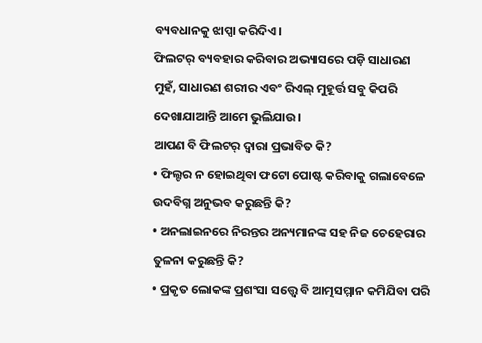ବ୍ୟବଧାନକୁ ଝାପ୍ସା କରିଦିଏ।
ଫିଲଟର୍ ବ୍ୟବହାର କରିବାର ଅଭ୍ୟାସରେ ପଡ଼ି ସାଧାରଣ ମୁହଁ, ସାଧାରଣ ଶରୀର ଏବଂ ରିଏଲ୍ ମୁହୂର୍ତ୍ତ ସବୁ କିପରି ଦେଖାଯାଆନ୍ତି ଆମେ ଭୁଲିଯାଉ।
ଆପଣ ବି ଫିଲଟର୍ ଦ୍ୱାରା ପ୍ରଭାବିତ କି?
• ଫିଲ୍ଟର ନ ହୋଇଥିବା ଫଟୋ ପୋଷ୍ଟ କରିବାକୁ ଗଲାବେଳେ ଉଦବିଗ୍ନ ଅନୁଭବ କରୁଛନ୍ତି କି?
• ଅନଲାଇନରେ ନିରନ୍ତର ଅନ୍ୟମାନଙ୍କ ସହ ନିଜ ଚେହେରାର ତୁଳନା କରୁଛନ୍ତି କି?
• ପ୍ରକୃତ ଲୋକଙ୍କ ପ୍ରଶଂସା ସତ୍ତ୍ୱେ ବି ଆତ୍ମସମ୍ମାନ କମିଯିବା ପରି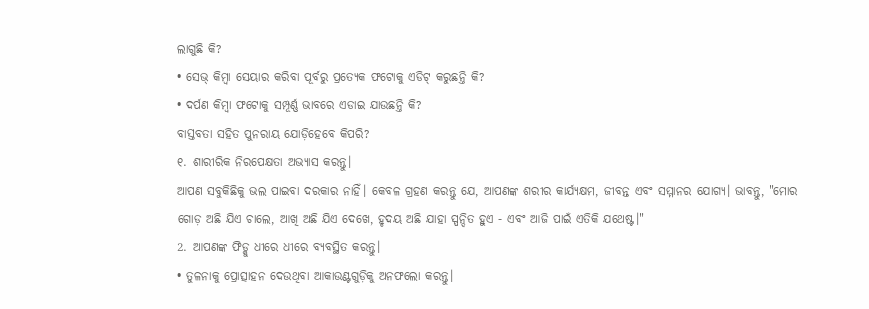ଲାଗୁଛି କି?
• ସେଭ୍ କିମ୍ବା ସେୟାର କରିବା ପୂର୍ବରୁ ପ୍ରତ୍ୟେକ ଫଟୋକୁ ଏଡିଟ୍ କରୁଛନ୍ତି କି?
• ଦର୍ପଣ କିମ୍ବା ଫଟୋକୁ ସମ୍ପୂର୍ଣ୍ଣ ଭାବରେ ଏଡାଇ ଯାଉଛନ୍ତି କି?
ବାସ୍ତବତା ସହିତ ପୁନରାୟ ଯୋଡ଼ିହେବେ କିପରି?
୧. ଶାରୀରିକ ନିରପେକ୍ଷତା ଅଭ୍ୟାସ କରନ୍ତୁ।
ଆପଣ ସବୁକିଛିକୁ ଭଲ ପାଇବା ଦରକାର ନାହିଁ। କେବଳ ଗ୍ରହଣ କରନ୍ତୁ ଯେ, ଆପଣଙ୍କ ଶରୀର କାର୍ଯ୍ୟକ୍ଷମ, ଜୀବନ୍ତ ଏବଂ ସମ୍ମାନର ଯୋଗ୍ୟ। ଭାବନ୍ତୁ, "ମୋର ଗୋଡ଼ ଅଛି ଯିଏ ଚାଲେ, ଆଖି ଅଛି ଯିଏ ଦେଖେ, ହୃଦୟ ଅଛି ଯାହା ସ୍ପନ୍ଦିତ ହୁଏ - ଏବଂ ଆଜି ପାଇଁ ଏତିକି ଯଥେଷ୍ଟ।"
2. ଆପଣଙ୍କ ଫିଡ୍କୁ ଧୀରେ ଧୀରେ ବ୍ୟବସ୍ଥିତ କରନ୍ତୁ।
• ତୁଳନାକୁ ପ୍ରୋତ୍ସାହନ ଦେଉଥିବା ଆକାଉଣ୍ଟଗୁଡ଼ିକୁ ଅନଫଲୋ କରନ୍ତୁ।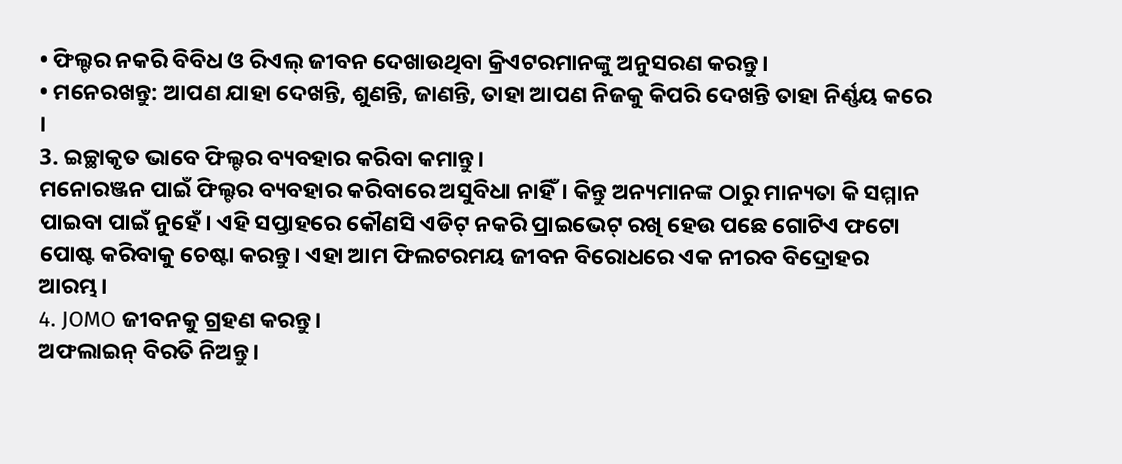• ଫିଲ୍ଟର ନକରି ବିବିଧ ଓ ରିଏଲ୍ ଜୀବନ ଦେଖାଉଥିବା କ୍ରିଏଟରମାନଙ୍କୁ ଅନୁସରଣ କରନ୍ତୁ।
• ମନେରଖନ୍ତୁ: ଆପଣ ଯାହା ଦେଖନ୍ତି, ଶୁଣନ୍ତି, ଜାଣନ୍ତି, ତାହା ଆପଣ ନିଜକୁ କିପରି ଦେଖନ୍ତି ତାହା ନିର୍ଣ୍ଣୟ କରେ ।
3. ଇଚ୍ଛାକୃତ ଭାବେ ଫିଲ୍ଟର ବ୍ୟବହାର କରିବା କମାନ୍ତୁ।
ମନୋରଞ୍ଜନ ପାଇଁ ଫିଲ୍ଟର ବ୍ୟବହାର କରିବାରେ ଅସୁବିଧା ନାହିଁ। କିନ୍ତୁ ଅନ୍ୟମାନଙ୍କ ଠାରୁ ମାନ୍ୟତା କି ସମ୍ମାନ ପାଇବା ପାଇଁ ନୁହେଁ। ଏହି ସପ୍ତାହରେ କୌଣସି ଏଡିଟ୍ ନକରି ପ୍ରାଇଭେଟ୍ ରଖି ହେଉ ପଛେ ଗୋଟିଏ ଫଟୋ ପୋଷ୍ଟ କରିବାକୁ ଚେଷ୍ଟା କରନ୍ତୁ। ଏହା ଆମ ଫିଲଟରମୟ ଜୀବନ ବିରୋଧରେ ଏକ ନୀରବ ବିଦ୍ରୋହର ଆରମ୍ଭ।
4. JOMO ଜୀବନକୁ ଗ୍ରହଣ କରନ୍ତୁ।
ଅଫଲାଇନ୍ ବିରତି ନିଅନ୍ତୁ।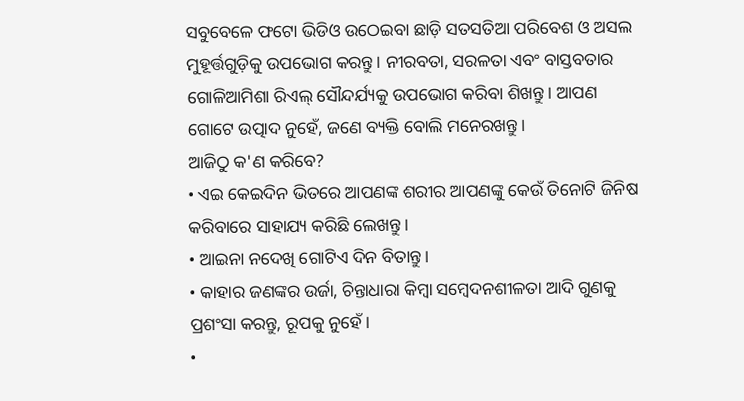ସବୁବେଳେ ଫଟୋ ଭିଡିଓ ଉଠେଇବା ଛାଡ଼ି ସତସତିଆ ପରିବେଶ ଓ ଅସଲ ମୁହୂର୍ତ୍ତଗୁଡ଼ିକୁ ଉପଭୋଗ କରନ୍ତୁ। ନୀରବତା, ସରଳତା ଏବଂ ବାସ୍ତବତାର ଗୋଳିଆମିଶା ରିଏଲ୍ ସୌନ୍ଦର୍ଯ୍ୟକୁ ଉପଭୋଗ କରିବା ଶିଖନ୍ତୁ। ଆପଣ ଗୋଟେ ଉତ୍ପାଦ ନୁହେଁ, ଜଣେ ବ୍ୟକ୍ତି ବୋଲି ମନେରଖନ୍ତୁ।
ଆଜିଠୁ କ'ଣ କରିବେ?
• ଏଇ କେଇଦିନ ଭିତରେ ଆପଣଙ୍କ ଶରୀର ଆପଣଙ୍କୁ କେଉଁ ତିନୋଟି ଜିନିଷ କରିବାରେ ସାହାଯ୍ୟ କରିଛି ଲେଖନ୍ତୁ।
• ଆଇନା ନଦେଖି ଗୋଟିଏ ଦିନ ବିତାନ୍ତୁ।
• କାହାର ଜଣଙ୍କର ଉର୍ଜା, ଚିନ୍ତାଧାରା କିମ୍ବା ସମ୍ବେଦନଶୀଳତା ଆଦି ଗୁଣକୁ ପ୍ରଶଂସା କରନ୍ତୁ, ରୂପକୁ ନୁହେଁ।
•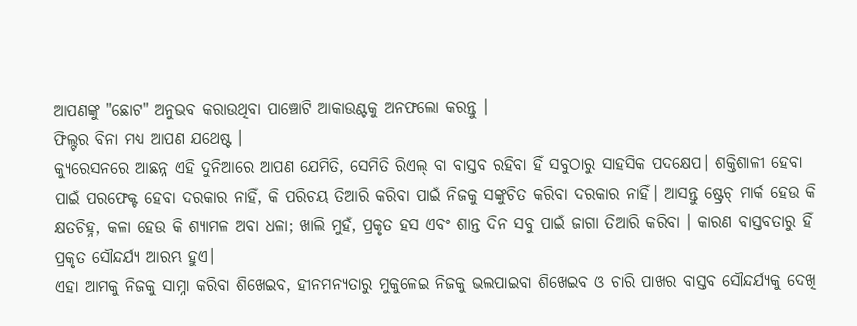ଆପଣଙ୍କୁ "ଛୋଟ" ଅନୁଭବ କରାଉଥିବା ପାଞ୍ଚୋଟି ଆକାଉଣ୍ଟକୁ ଅନଫଲୋ କରନ୍ତୁ ।
ଫିଲ୍ଟର ବିନା ମଧ୍ୟ ଆପଣ ଯଥେଷ୍ଟ ।
କ୍ୟୁରେସନରେ ଆଛନ୍ନ ଏହି ଦୁନିଆରେ ଆପଣ ଯେମିତି, ସେମିତି ରିଏଲ୍ ବା ବାସ୍ତବ ରହିବା ହିଁ ସବୁଠାରୁ ସାହସିକ ପଦକ୍ଷେପ। ଶକ୍ତିଶାଳୀ ହେବା ପାଇଁ ପରଫେକ୍ଟ ହେବା ଦରକାର ନାହିଁ, କି ପରିଚୟ ତିଆରି କରିବା ପାଇଁ ନିଜକୁ ସଙ୍କୁଚିତ କରିବା ଦରକାର ନାହିଁ। ଆସନ୍ତୁ ଷ୍ଟ୍ରେଚ୍ ମାର୍କ ହେଉ କି କ୍ଷତଚିହ୍ନ, କଳା ହେଉ କି ଶ୍ୟାମଳ ଅବା ଧଳା; ଖାଲି ମୁହଁ, ପ୍ରକୃତ ହସ ଏବଂ ଶାନ୍ତ ଦିନ ସବୁ ପାଇଁ ଜାଗା ତିଆରି କରିବା । କାରଣ ବାସ୍ତବତାରୁ ହିଁ ପ୍ରକୃତ ସୌନ୍ଦର୍ଯ୍ୟ ଆରମ୍ଭ ହୁଏ।
ଏହା ଆମକୁ ନିଜକୁ ସାମ୍ନା କରିବା ଶିଖେଇବ, ହୀନମନ୍ୟତାରୁ ମୁକୁଳେଇ ନିଜକୁ ଭଲପାଇବା ଶିଖେଇବ ଓ ଚାରି ପାଖର ବାସ୍ତବ ସୌନ୍ଦର୍ଯ୍ୟକୁ ଦେଖି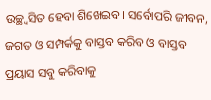ଉଚ୍ଛ୍ବସିତ ହେବା ଶିଖେଇବ। ସର୍ବୋପରି ଜୀବନ, ଜଗତ ଓ ସମ୍ପର୍କକୁ ବାସ୍ତବ କରିବ ଓ ବାସ୍ତବ ପ୍ରୟାସ ସବୁ କରିବାକୁ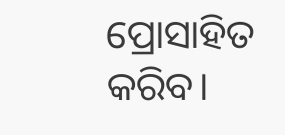ପ୍ରୋସାହିତ କରିବ।